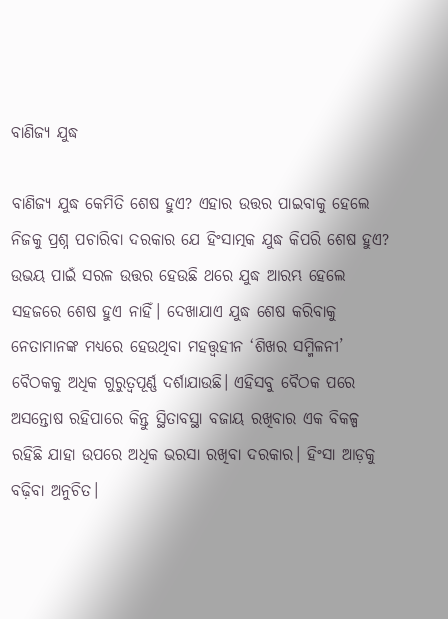ବାଣିଜ୍ୟ ଯୁଦ୍ଧ

ବାଣିଜ୍ୟ ଯୁଦ୍ଧ କେମିତି ଶେଷ ହୁଏ? ଏହାର ଉତ୍ତର ପାଇବାକୁ ହେଲେ ନିଜକୁ ପ୍ରଶ୍ନ ପଚାରିବା ଦରକାର ଯେ ହିଂସାତ୍ମକ ଯୁଦ୍ଧ କିପରି ଶେଷ ହୁଏ? ଉଭୟ ପାଇଁ ସରଳ ଉତ୍ତର ହେଉଛି ଥରେ ଯୁଦ୍ଧ ଆରମ୍ଭ ହେଲେ ସହଜରେ ଶେଷ ହୁଏ ନାହିଁ। ଦେଖାଯାଏ ଯୁଦ୍ଧ ଶେଷ କରିବାକୁ ନେତାମାନଙ୍କ ମଧ୍ୟରେ ହେଉଥିବା ମହତ୍ତ୍ୱହୀନ ‘ଶିଖର ସମ୍ମିଳନୀ’ ବୈଠକକୁ ଅଧିକ ଗୁରୁତ୍ୱପୂର୍ଣ୍ଣ ଦର୍ଶାଯାଉଛି। ଏହିସବୁ ବୈଠକ ପରେ ଅସନ୍ତୋଷ ରହିପାରେ କିନ୍ତୁ ସ୍ଥିତାବସ୍ଥା ବଜାୟ ରଖିବାର ଏକ ବିକଳ୍ପ ରହିଛି ଯାହା ଉପରେ ଅଧିକ ଭରସା ରଖିବା ଦରକାର। ହିଂସା ଆଡ଼କୁ ବଢ଼ିବା ଅନୁଚିତ।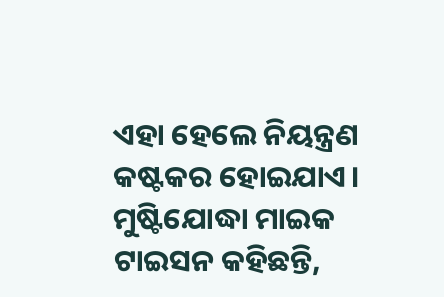ଏହା ହେଲେ ନିୟନ୍ତ୍ରଣ କଷ୍ଟକର ହୋଇଯାଏ। ମୁଷ୍ଟିଯୋଦ୍ଧା ମାଇକ ଟାଇସନ କହିଛନ୍ତି,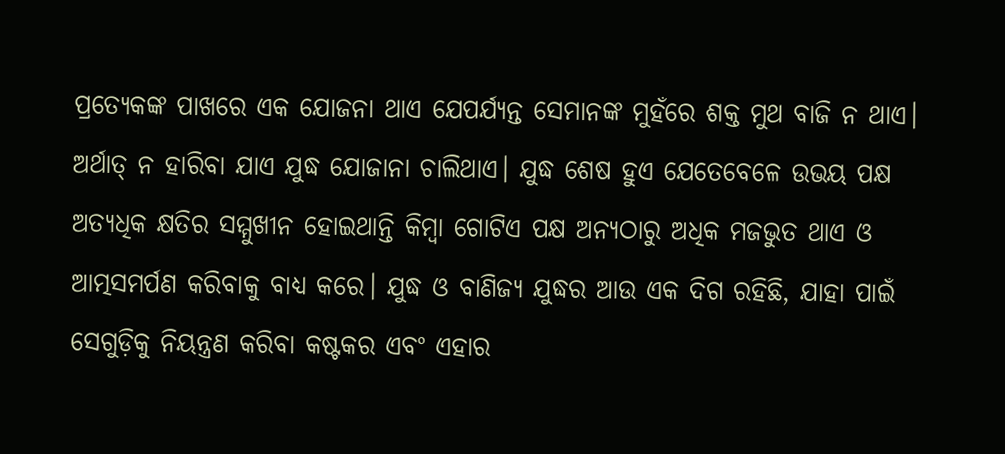ପ୍ରତ୍ୟେକଙ୍କ ପାଖରେ ଏକ ଯୋଜନା ଥାଏ ଯେପର୍ଯ୍ୟନ୍ତ ସେମାନଙ୍କ ମୁହଁରେ ଶକ୍ତ ମୁଥ ବାଜି ନ ଥାଏ। ଅର୍ଥାତ୍‌ ନ ହାରିବା ଯାଏ ଯୁଦ୍ଧ ଯୋଜାନା ଚାଲିଥାଏ। ଯୁଦ୍ଧ ଶେଷ ହୁଏ ଯେତେବେଳେ ଉଭୟ ପକ୍ଷ ଅତ୍ୟଧିକ କ୍ଷତିର ସମ୍ମୁଖୀନ ହୋଇଥାନ୍ତି କିମ୍ବା ଗୋଟିଏ ପକ୍ଷ ଅନ୍ୟଠାରୁ ଅଧିକ ମଜଭୁତ ଥାଏ ଓ ଆତ୍ମସମର୍ପଣ କରିବାକୁ ବାଧ୍ୟ କରେ। ଯୁଦ୍ଧ ଓ ବାଣିଜ୍ୟ ଯୁଦ୍ଧର ଆଉ ଏକ ଦିଗ ରହିଛି, ଯାହା ପାଇଁ ସେଗୁଡ଼ିକୁ ନିୟନ୍ତ୍ରଣ କରିବା କଷ୍ଟକର ଏବଂ ଏହାର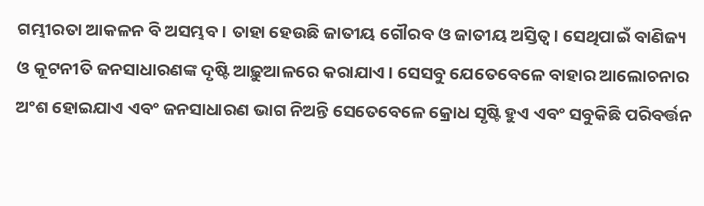ଗମ୍ଭୀରତା ଆକଳନ ବି ଅସମ୍ଭବ। ତାହା ହେଉଛି ଜାତୀୟ ଗୌରବ ଓ ଜାତୀୟ ଅସ୍ତିତ୍ୱ। ସେଥିପାଇଁ ବାଣିଜ୍ୟ ଓ କୂଟନୀତି ଜନସାଧାରଣଙ୍କ ଦୃଷ୍ଟି ଆଢ଼ୁଆଳରେ କରାଯାଏ। ସେସବୁ ଯେତେବେଳେ ବାହାର ଆଲୋଚନାର ଅଂଶ ହୋଇଯାଏ ଏବଂ ଜନସାଧାରଣ ଭାଗ ନିଅନ୍ତି ସେତେବେଳେ କ୍ରୋଧ ସୃଷ୍ଟି ହୁଏ ଏବଂ ସବୁକିଛି ପରିବର୍ତ୍ତନ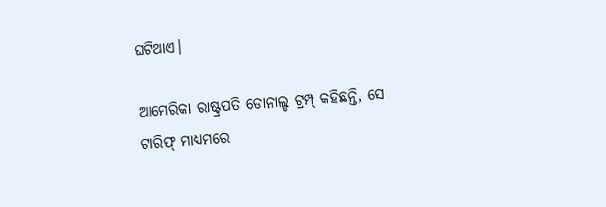ଘଟିଥାଏ।

ଆମେରିକା ରାଷ୍ଟ୍ରପତି ଡୋନାଲ୍ଡ ଟ୍ରମ୍ପ୍‌ କହିଛନ୍ତି, ସେ ଟାରିଫ୍‌ ମାଧ୍ୟମରେ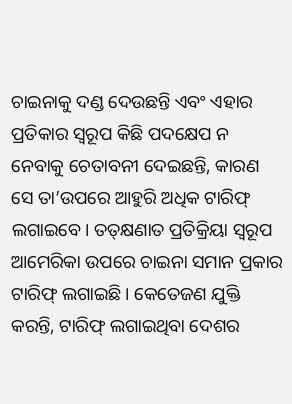ଚାଇନାକୁ ଦଣ୍ଡ ଦେଉଛନ୍ତି ଏବଂ ଏହାର ପ୍ରତିକାର ସ୍ବରୂପ କିଛି ପଦକ୍ଷେପ ନ ନେବାକୁ ଚେତାବନୀ ଦେଇଛନ୍ତି, କାରଣ ସେ ତା’ଉପରେ ଆହୁରି ଅଧିକ ଟାରିଫ୍‌ ଲଗାଇବେ। ତତ୍‌କ୍ଷଣାତ ପ୍ରତିକ୍ରିୟା ସ୍ବରୂପ ଆମେରିକା ଉପରେ ଚାଇନା ସମାନ ପ୍ରକାର ଟାରିଫ୍‌ ଲଗାଇଛି। କେତେଜଣ ଯୁକ୍ତି କରନ୍ତି, ଟାରିଫ୍‌ ଲଗାଇଥିବା ଦେଶର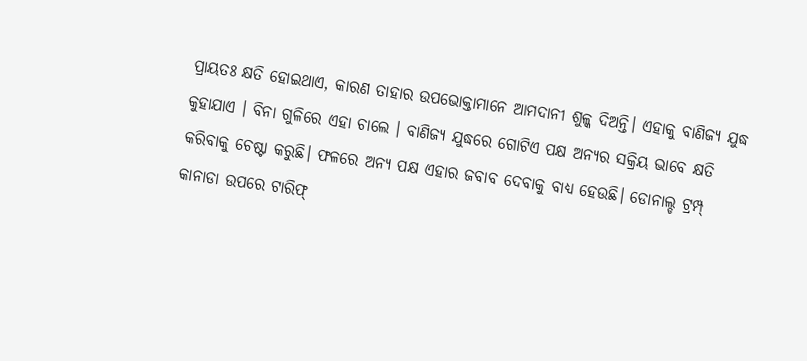ପ୍ରାୟତଃ କ୍ଷତି ହୋଇଥାଏ, କାରଣ ତାହାର ଉପଭୋକ୍ତାମାନେ ଆମଦାନୀ ଶୁଳ୍କ ଦିଅନ୍ତି। ଏହାକୁ ବାଣିଜ୍ୟ ଯୁଦ୍ଧ କୁହାଯାଏ । ବିନା ଗୁଳିରେ ଏହା ଚାଲେ । ବାଣିଜ୍ୟ ଯୁଦ୍ଧରେ ଗୋଟିଏ ପକ୍ଷ ଅନ୍ୟର ସକ୍ରିୟ ଭାବେ କ୍ଷତି କରିବାକୁ ଚେଷ୍ଟା କରୁଛି। ଫଳରେ ଅନ୍ୟ ପକ୍ଷ ଏହାର ଜବାବ ଦେବାକୁ ବାଧ୍ୟ ହେଉଛି। ଡୋନାଲ୍ଡ ଟ୍ରମ୍ପ୍‌ କାନାଡା ଉପରେ ଟାରିଫ୍‌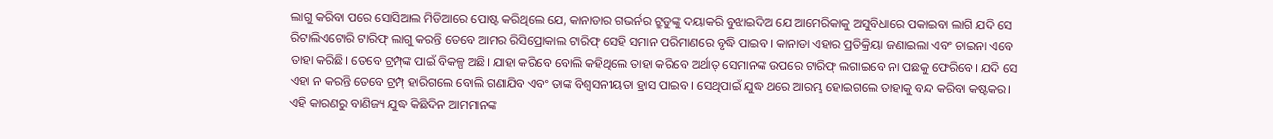ଲାଗୁ କରିବା ପରେ ସୋସିଆଲ ମିଡିଆରେ ପୋଷ୍ଟ କରିଥିଲେ ଯେ, କାନାଡାର ଗଭର୍ନର ଟ୍ରୁଡୁଙ୍କୁ ଦୟାକରି ବୁଝାଇଦିଅ ଯେ ଆମେରିକାକୁ ଅସୁବିଧାରେ ପକାଇବା ଲାଗି ଯଦି ସେ ରିଟାଲିଏଟୋରି ଟାରିଫ୍‌ ଲାଗୁ କରନ୍ତି ତେବେ ଆମର ରିସିପ୍ରୋକାଲ ଟାରିଫ୍‌ ସେହି ସମାନ ପରିମାଣରେ ବୃଦ୍ଧି ପାଇବ। କାନାଡା ଏହାର ପ୍ରତିକ୍ରିୟା ଜଣାଇଲା ଏବଂ ଚାଇନା ଏବେ ତାହା କରିଛି। ତେବେ ଟ୍ରମ୍ପ୍‌ଙ୍କ ପାଇଁ ବିକଳ୍ପ ଅଛି। ଯାହା କରିବେ ବୋଲି କହିଥିଲେ ତାହା କରିବେ ଅର୍ଥାତ୍‌ ସେମାନଙ୍କ ଉପରେ ଟାରିଫ୍‌ ଲଗାଇବେ ନା ପଛକୁ ଫେରିବେ। ଯଦି ସେ ଏହା ନ କରନ୍ତି ତେବେ ଟ୍ରମ୍ପ୍‌ ହାରିଗଲେ ବୋଲି ଗଣାଯିବ ଏବଂ ତାଙ୍କ ବିଶ୍ୱସନୀୟତା ହ୍ରାସ ପାଇବ। ସେଥିପାଇଁ ଯୁଦ୍ଧ ଥରେ ଆରମ୍ଭ ହୋଇଗଲେ ତାହାକୁ ବନ୍ଦ କରିବା କଷ୍ଟକର। ଏହି କାରଣରୁ ବାଣିଜ୍ୟ ଯୁଦ୍ଧ କିଛିଦିନ ଆମମାନଙ୍କ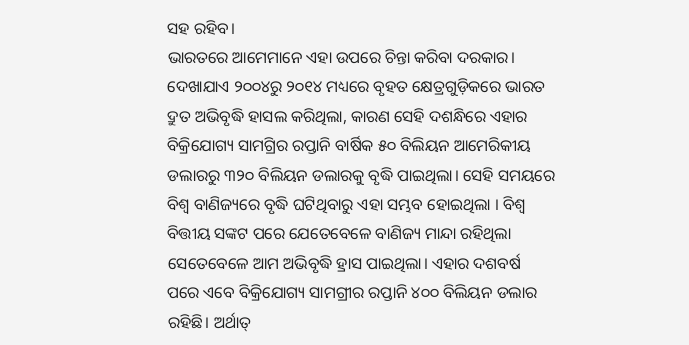ସହ ରହିବ।
ଭାରତରେ ଆମେମାନେ ଏହା ଉପରେ ଚିନ୍ତା କରିବା ଦରକାର। ଦେଖାଯାଏ ୨୦୦୪ରୁ ୨୦୧୪ ମଧ୍ୟରେ ବୃହତ କ୍ଷେତ୍ରଗୁଡ଼ିକରେ ଭାରତ ଦ୍ରୁତ ଅଭିବୃଦ୍ଧି ହାସଲ କରିଥିଲା, କାରଣ ସେହି ଦଶନ୍ଧିରେ ଏହାର ବିକ୍ରିଯୋଗ୍ୟ ସାମଗ୍ରିର ରପ୍ତାନି ବାର୍ଷିକ ୫୦ ବିଲିୟନ ଆମେରିକୀୟ ଡଲାରରୁ ୩୨୦ ବିଲିୟନ ଡଲାରକୁ ବୃଦ୍ଧି ପାଇଥିଲା। ସେହି ସମୟରେ ବିଶ୍ୱ ବାଣିଜ୍ୟରେ ବୃଦ୍ଧି ଘଟିଥିବାରୁ ଏହା ସମ୍ଭବ ହୋଇଥିଲା । ବିଶ୍ୱ ବିତ୍ତୀୟ ସଙ୍କଟ ପରେ ଯେତେବେଳେ ବାଣିଜ୍ୟ ମାନ୍ଦା ରହିଥିଲା ସେତେବେଳେ ଆମ ଅଭିବୃଦ୍ଧି ହ୍ରାସ ପାଇଥିଲା। ଏହାର ଦଶବର୍ଷ ପରେ ଏବେ ବିକ୍ରିଯୋଗ୍ୟ ସାମଗ୍ରୀର ରପ୍ତାନି ୪୦୦ ବିଲିୟନ ଡଲାର ରହିଛି। ଅର୍ଥାତ୍‌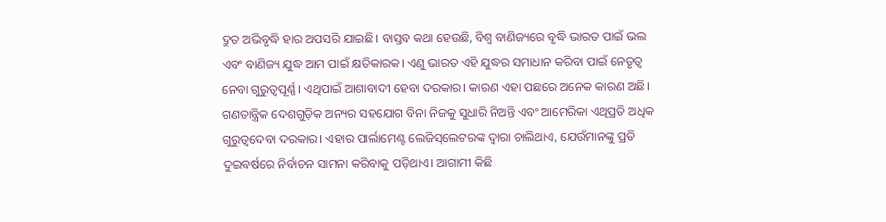ଦ୍ରୁତ ଅଭିବୃଦ୍ଧି ହାର ଅପସରି ଯାଇଛି। ବାସ୍ତବ କଥା ହେଉଛି, ବିଶ୍ୱ ବାଣିଜ୍ୟରେ ବୃଦ୍ଧି ଭାରତ ପାଇଁ ଭଲ ଏବଂ ବାଣିଜ୍ୟ ଯୁଦ୍ଧ ଆମ ପାଇଁ କ୍ଷତିକାରକ। ଏଣୁ ଭାରତ ଏହି ଯୁଦ୍ଧର ସମାଧାନ କରିବା ପାଇଁ ନେତୃତ୍ୱ ନେବା ଗୁରୁତ୍ୱପୂର୍ଣ୍ଣ। ଏଥିପାଇଁ ଆଶାବାଦୀ ହେବା ଦରକାର। କାରଣ ଏହା ପଛରେ ଅନେକ କାରଣ ଅଛି। ଗଣତାନ୍ତ୍ରିକ ଦେଶଗୁଡ଼ିକ ଅନ୍ୟର ସହଯୋଗ ବିନା ନିଜକୁ ସୁଧାରି ନିଅନ୍ତି ଏବଂ ଆମେରିକା ଏଥିପ୍ରତି ଅଧିକ ଗୁରୁତ୍ୱଦେବା ଦରକାର। ଏହାର ପାର୍ଲାମେଣ୍ଟ ଲେଜିସ୍‌ଲେଟରଙ୍କ ଦ୍ୱାରା ଚାଲିଥାଏ, ଯେଉଁମାନଙ୍କୁ ପ୍ରତି ଦୁଇବର୍ଷରେ ନିର୍ବାଚନ ସାମନା କରିବାକୁ ପଡ଼ିଥାଏ। ଆଗାମୀ କିଛି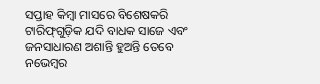ସପ୍ତାହ କିମ୍ବା ମାସରେ ବିଶେଷକରି ଟାରିଫ୍‌ଗୁଡ଼ିକ ଯଦି ବାଧକ ସାଜେ ଏବଂ ଜନସାଧାରଣ ଅଶାନ୍ତି ହୁଅନ୍ତି ତେବେ ନଭେମ୍ବର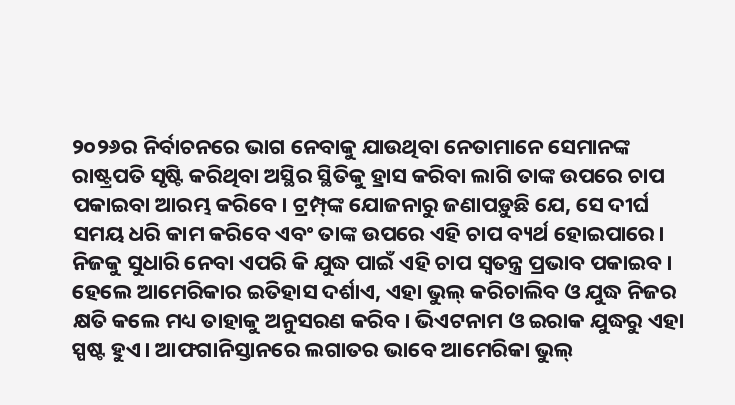୨୦୨୬ର ନିର୍ବାଚନରେ ଭାଗ ନେବାକୁ ଯାଉଥିବା ନେତାମାନେ ସେମାନଙ୍କ ରାଷ୍ଟ୍ରପତି ସୃଷ୍ଟି କରିଥିବା ଅସ୍ଥିର ସ୍ଥିତିକୁ ହ୍ରାସ କରିବା ଲାଗି ତାଙ୍କ ଉପରେ ଚାପ ପକାଇବା ଆରମ୍ଭ କରିବେ। ଟ୍ରମ୍ପ୍‌ଙ୍କ ଯୋଜନାରୁ ଜଣାପଡ଼ୁଛି ଯେ, ସେ ଦୀର୍ଘ ସମୟ ଧରି କାମ କରିବେ ଏବଂ ତାଙ୍କ ଉପରେ ଏହି ଚାପ ବ୍ୟର୍ଥ ହୋଇପାରେ। ନିଜକୁ ସୁଧାରି ନେବା ଏପରି କି ଯୁଦ୍ଧ ପାଇଁ ଏହି ଚାପ ସ୍ବତନ୍ତ୍ର ପ୍ରଭାବ ପକାଇବ। ହେଲେ ଆମେରିକାର ଇତିହାସ ଦର୍ଶାଏ, ଏହା ଭୁଲ୍‌ କରିଚାଲିବ ଓ ଯୁଦ୍ଧ ନିଜର କ୍ଷତି କଲେ ମଧ୍ୟ ତାହାକୁ ଅନୁସରଣ କରିବ। ଭିଏଟନାମ ଓ ଇରାକ ଯୁଦ୍ଧରୁ ଏହା ସ୍ପଷ୍ଟ ହୁଏ। ଆଫଗାନିସ୍ତାନରେ ଲଗାତର ଭାବେ ଆମେରିକା ଭୁଲ୍‌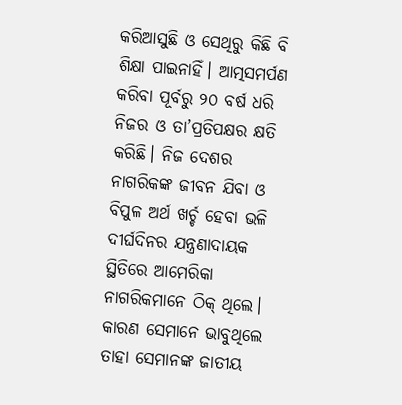କରିଆସୁଛି ଓ ସେଥିରୁ କିଛି ବି ଶିକ୍ଷା ପାଇନାହିଁ। ଆତ୍ମସମର୍ପଣ କରିବା ପୂର୍ବରୁ ୨୦ ବର୍ଷ ଧରି ନିଜର ଓ ତା’ପ୍ରତିପକ୍ଷର କ୍ଷତି କରିଛି। ନିଜ ଦେଶର ନାଗରିକଙ୍କ ଜୀବନ ଯିବା ଓ ବିପୁଳ ଅର୍ଥ ଖର୍ଚ୍ଚ ହେବା ଭଳି ଦୀର୍ଘଦିନର ଯନ୍ତ୍ରଣାଦାୟକ ସ୍ଥିତିରେ ଆମେରିକା ନାଗରିକମାନେ ଠିକ୍‌ ଥିଲେ। କାରଣ ସେମାନେ ଭାବୁଥିଲେ ତାହା ସେମାନଙ୍କ ଜାତୀୟ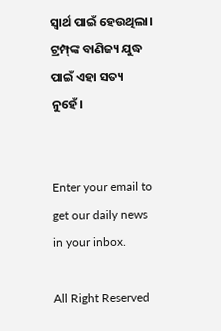ସ୍ବାର୍ଥ ପାଇଁ ହେଉଥିଲା। ଟ୍ରମ୍ପ୍‌ଙ୍କ ବାଣିଜ୍ୟ ଯୁଦ୍ଧ ପାଇଁ ଏହା ସତ୍ୟ ନୁହେଁ।


Enter your email to get our daily news in your inbox.

All Right Reserved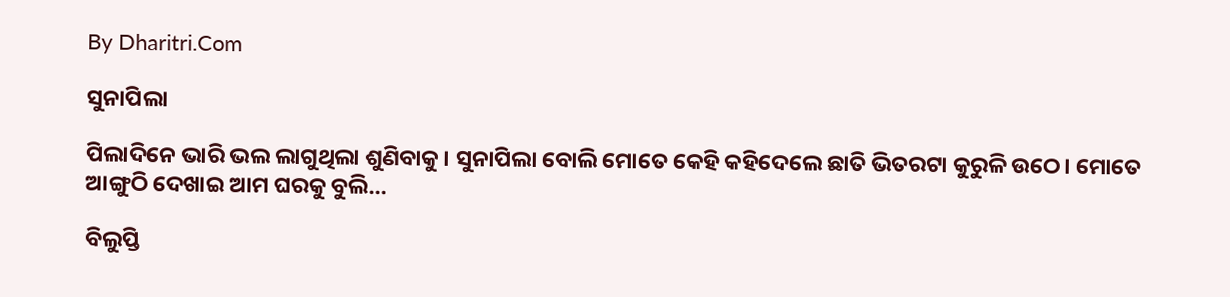By Dharitri.Com

ସୁନାପିଲା

ପିଲାଦିନେ ଭାରି ଭଲ ଲାଗୁଥିଲା ଶୁଣିବାକୁ। ସୁନାପିଲା ବୋଲି ମୋତେ କେହି କହିଦେଲେ ଛାତି ଭିତରଟା କୁରୁଳି ଉଠେ। ମୋତେ ଆଙ୍ଗୁଠି ଦେଖାଇ ଆମ ଘରକୁ ବୁଲି…

ବିଲୁପ୍ତି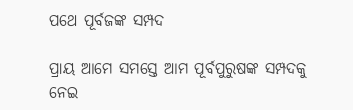ପଥେ ପୂର୍ବଜଙ୍କ ସମ୍ପଦ

ପ୍ରାୟ ଆମେ ସମସ୍ତେ ଆମ ପୂର୍ବପୁରୁଷଙ୍କ ସମ୍ପଦକୁ ନେଇ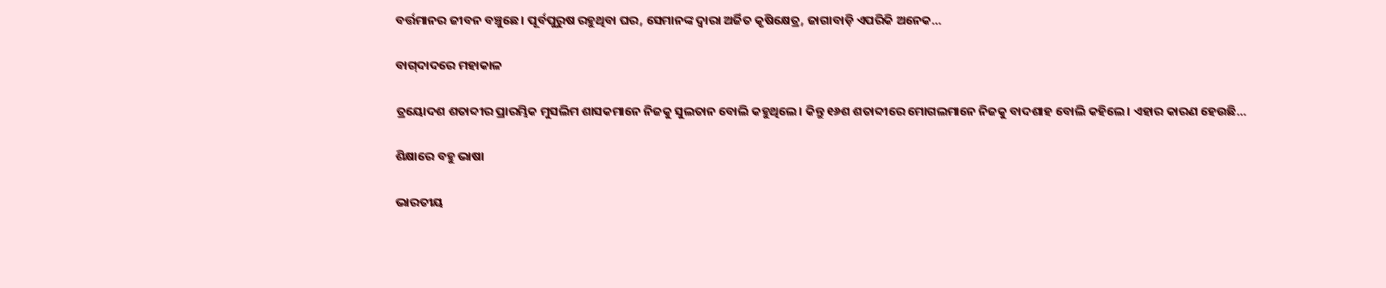ବର୍ତ୍ତମାନର ଜୀବନ ବଞ୍ଚୁଛେ। ପୂର୍ବପୁରୁଷ ରହୁଥିବା ଘର, ସେମାନଙ୍କ ଦ୍ୱାରା ଅର୍ଜିତ କୃଷିକ୍ଷେତ୍ର, ଜାଗାବାଡ଼ି ଏପରିକି ଅନେକ…

ବାଗ୍‌ଦାଦରେ ମହାକାଳ

ତ୍ରୟୋଦଶ ଶତାବ୍ଦୀର ପ୍ରାରମ୍ଭିକ ମୁସଲିମ ଶାସକମାନେ ନିଜକୁ ସୁଲତାନ ବୋଲି କହୁଥିଲେ। କିନ୍ତୁ ୧୬ଶ ଶତାବ୍ଦୀରେ ମୋଗଲମାନେ ନିଜକୁ ବାଦଶାହ ବୋଲି କହିଲେ। ଏହାର କାରଣ ହେଉଛି…

ଶିକ୍ଷାରେ ବହୁ ଭାଷା

ଭାରତୀୟ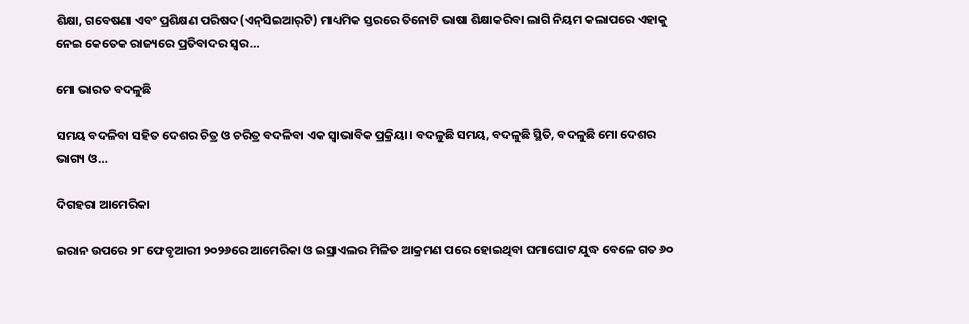ଶିକ୍ଷା, ଗବେଷଣା ଏବଂ ପ୍ରଶିକ୍ଷଣ ପରିଷଦ(ଏନ୍‌ସିଇଆର୍‌ଟି) ମାଧ୍ୟମିକ ସ୍ତରରେ ତିନୋଟି ଭାଷା ଶିକ୍ଷାକରିବା ଲାଗି ନିୟମ କଲାପରେ ଏହାକୁ ନେଇ କେତେକ ରାଜ୍ୟରେ ପ୍ରତିବାଦର ସ୍ବର…

ମୋ ଭାରତ ବଦଳୁଛି

ସମୟ ବଦଳିବା ସହିତ ଦେଶର ଚିତ୍ର ଓ ଚରିତ୍ର ବଦଳିବା ଏକ ସ୍ବାଭାବିକ ପ୍ରକ୍ରିୟା। ବଦଳୁଛି ସମୟ, ବଦଳୁଛି ସ୍ଥିତି, ବଦଳୁଛି ମୋ ଦେଶର ଭାଗ୍ୟ ଓ…

ଦିଗହରା ଆମେରିକା

ଇରାନ ଉପରେ ୨୮ ଫେବୃଆରୀ ୨୦୨୬ରେ ଆମେରିକା ଓ ଇସ୍ରାଏଲର ମିଳିତ ଆକ୍ରମଣ ପରେ ହୋଇଥିବା ଘମାଘୋଟ ଯୁଦ୍ଧ ବେଳେ ଗତ ୬୦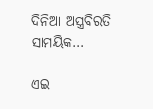ଦିନିଆ ଅସ୍ତ୍ରବିରତି ସାମୟିକ…

ଏଇ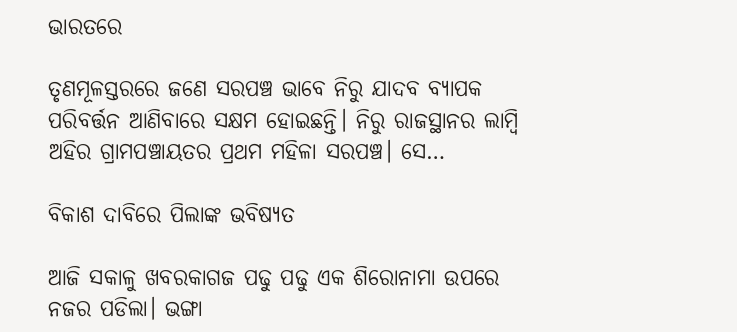ଭାରତରେ

ତୃଣମୂଳସ୍ତରରେ ଜଣେ ସରପଞ୍ଚ ଭାବେ ନିରୁ ଯାଦବ ବ୍ୟାପକ ପରିବର୍ତ୍ତନ ଆଣିବାରେ ସକ୍ଷମ ହୋଇଛନ୍ତି। ନିରୁ ରାଜସ୍ଥାନର ଲାମ୍ବି ଅହିର ଗ୍ରାମପଞ୍ଚାୟତର ପ୍ରଥମ ମହିଳା ସରପଞ୍ଚ। ସେ…

ବିକାଶ ଦାବିରେ ପିଲାଙ୍କ ଭବିଷ୍ୟତ

ଆଜି ସକାଳୁ ଖବରକାଗଜ ପଢୁ ପଢୁ ଏକ ଶିରୋନାମା ଉପରେ ନଜର ପଡିଲା। ଭଙ୍ଗା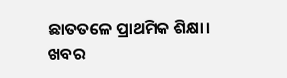ଛାତତଳେ ପ୍ରାଥମିକ ଶିକ୍ଷା। ଖବର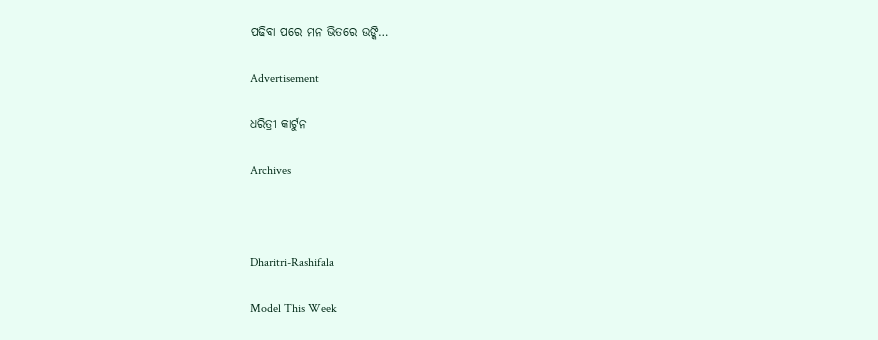ପଢିବା ପରେ ମନ ଭିତରେ ଉଙ୍କି…

Advertisement

ଧରିତ୍ରୀ କାର୍ଟୁନ

Archives



Dharitri-Rashifala

Model This Week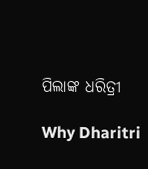ପିଲାଙ୍କ ଧରିତ୍ରୀ

Why Dharitri